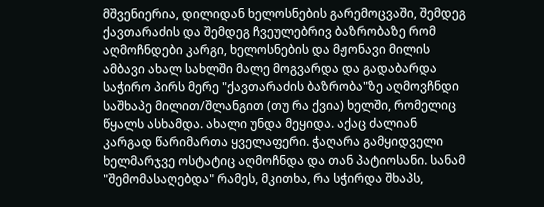მშვენიერია, დილიდან ხელოსნების გარემოცვაში, შემდეგ ქავთარაძის და შემდეგ ჩვეულებრივ ბაზრობაზე რომ აღმოჩნდები კარგი, ხელოსნების და მჟონავი მილის ამბავი ახალ სახლში მალე მოგვარდა და გადაბარდა საჭირო პირს მერე "ქავთარაძის ბაზრობა"ზე აღმოვჩნდი საშხაპე მილით/შლანგით (თუ რა ქვია) ხელში, რომელიც წყალს ასხამდა. ახალი უნდა მეყიდა. აქაც ძალიან კარგად წარიმართა ყველაფერი. ჭაღარა გამყიდველი ხელმარჯვე ოსტატიც აღმოჩნდა და თან პატიოსანი. სანამ "შემომასაღებდა" რამეს, მკითხა, რა სჭირდა შხაპს,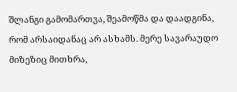შლანგი გამომართვა, შეამოწმა და დაადგინა, რომ არსაიდანაც არ ასხამს. მერე სავარაუდო მიზეზიც მითხრა,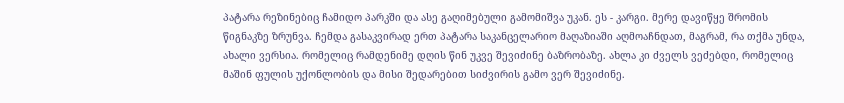პატარა რეზინებიც ჩამიდო პარკში და ასე გაღიმებული გამომიშვა უკან. ეს - კარგი. მერე დავიწყე შრომის წიგნაკზე ზრუნვა. ჩემდა გასაკვირად ერთ პატარა საკანცელარიო მაღაზიაში აღმოაჩნდათ, მაგრამ, რა თქმა უნდა, ახალი ვერსია. რომელიც რამდენიმე დღის წინ უკვე შევიძინე ბაზრობაზე. ახლა კი ძველს ვეძებდი, რომელიც მაშინ ფულის უქონლობის და მისი შედარებით სიძვირის გამო ვერ შევიძინე.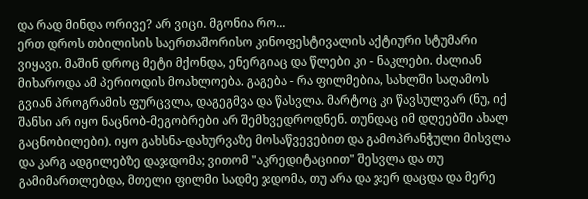და რად მინდა ორივე? არ ვიცი. მგონია რო...
ერთ დროს თბილისის საერთაშორისო კინოფესტივალის აქტიური სტუმარი ვიყავი. მაშინ დროც მეტი მქონდა, ენერგიაც და წლები კი - ნაკლები. ძალიან მიხაროდა ამ პერიოდის მოახლოება. გაგება - რა ფილმებია, სახლში საღამოს გვიან პროგრამის ფურცვლა, დაგეგმვა და წასვლა. მარტოც კი წავსულვარ (ნუ, იქ შანსი არ იყო ნაცნობ-მეგობრები არ შემხვედროდნენ. თუნდაც იმ დღეებში ახალ გაცნობილები). იყო გახსნა-დახურვაზე მოსაწვევებით და გამოპრანჭული მისვლა და კარგ ადგილებზე დაჯდომა; ვითომ "აკრედიტაციით" შესვლა და თუ გამიმართლებდა, მთელი ფილმი სადმე ჯდომა, თუ არა და ჯერ დაცდა და მერე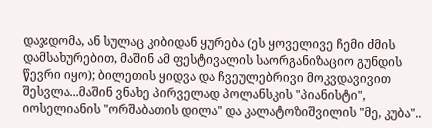დაჯდომა, ან სულაც კიბიდან ყურება (ეს ყოველივე ჩემი ძმის დამსახურებით, მაშინ ამ ფესტივალის საორგანიზაციო გუნდის წევრი იყო); ბილეთის ყიდვა და ჩვეულებრივი მოკვდავივით შესვლა...მაშინ ვნახე პირველად პოლანსკის "პიანისტი", იოსელიანის "ორშაბათის დილა" და კალატოზიშვილის "მე, კუბა"..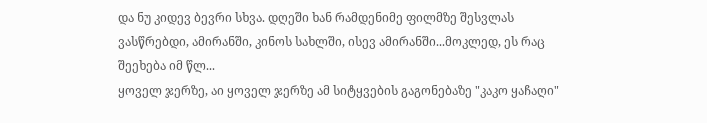და ნუ კიდევ ბევრი სხვა. დღეში ხან რამდენიმე ფილმზე შესვლას ვასწრებდი, ამირანში, კინოს სახლში, ისევ ამირანში...მოკლედ, ეს რაც შეეხება იმ წლ...
ყოველ ჯერზე, აი ყოველ ჯერზე ამ სიტყვების გაგონებაზე "კაკო ყაჩაღი"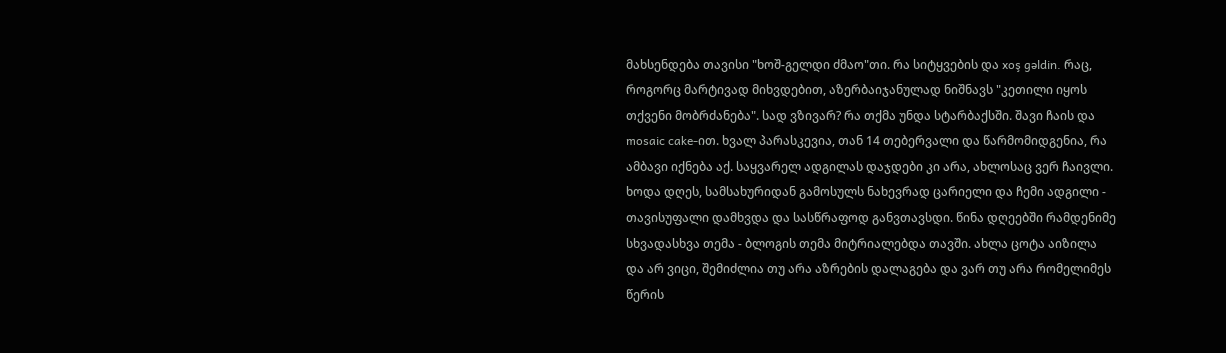მახსენდება თავისი "ხოშ-გელდი ძმაო"თი. რა სიტყვების და xoş gəldin. რაც, როგორც მარტივად მიხვდებით, აზერბაიჯანულად ნიშნავს "კეთილი იყოს თქვენი მობრძანება". სად ვზივარ? რა თქმა უნდა სტარბაქსში. შავი ჩაის და mosaic cake-ით. ხვალ პარასკევია, თან 14 თებერვალი და წარმომიდგენია, რა ამბავი იქნება აქ. საყვარელ ადგილას დაჯდები კი არა, ახლოსაც ვერ ჩაივლი. ხოდა დღეს, სამსახურიდან გამოსულს ნახევრად ცარიელი და ჩემი ადგილი - თავისუფალი დამხვდა და სასწრაფოდ განვთავსდი. წინა დღეებში რამდენიმე სხვადასხვა თემა - ბლოგის თემა მიტრიალებდა თავში. ახლა ცოტა აიზილა და არ ვიცი, შემიძლია თუ არა აზრების დალაგება და ვარ თუ არა რომელიმეს წერის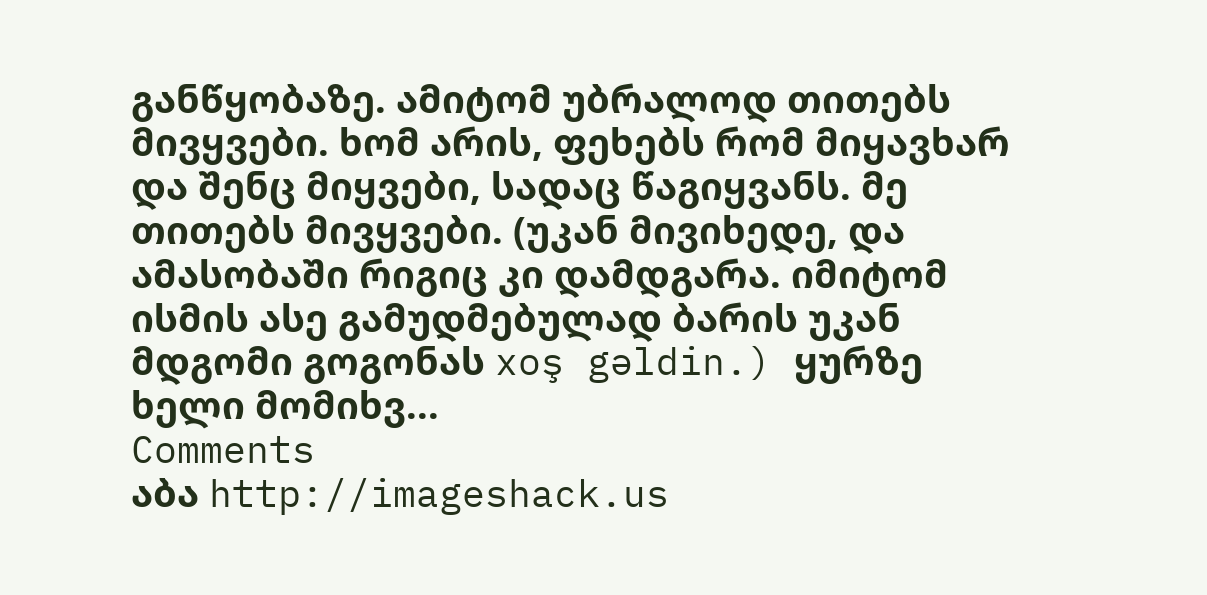განწყობაზე. ამიტომ უბრალოდ თითებს მივყვები. ხომ არის, ფეხებს რომ მიყავხარ და შენც მიყვები, სადაც წაგიყვანს. მე თითებს მივყვები. (უკან მივიხედე, და ამასობაში რიგიც კი დამდგარა. იმიტომ ისმის ასე გამუდმებულად ბარის უკან მდგომი გოგონას xoş gəldin.) ყურზე ხელი მომიხვ...
Comments
აბა http://imageshack.us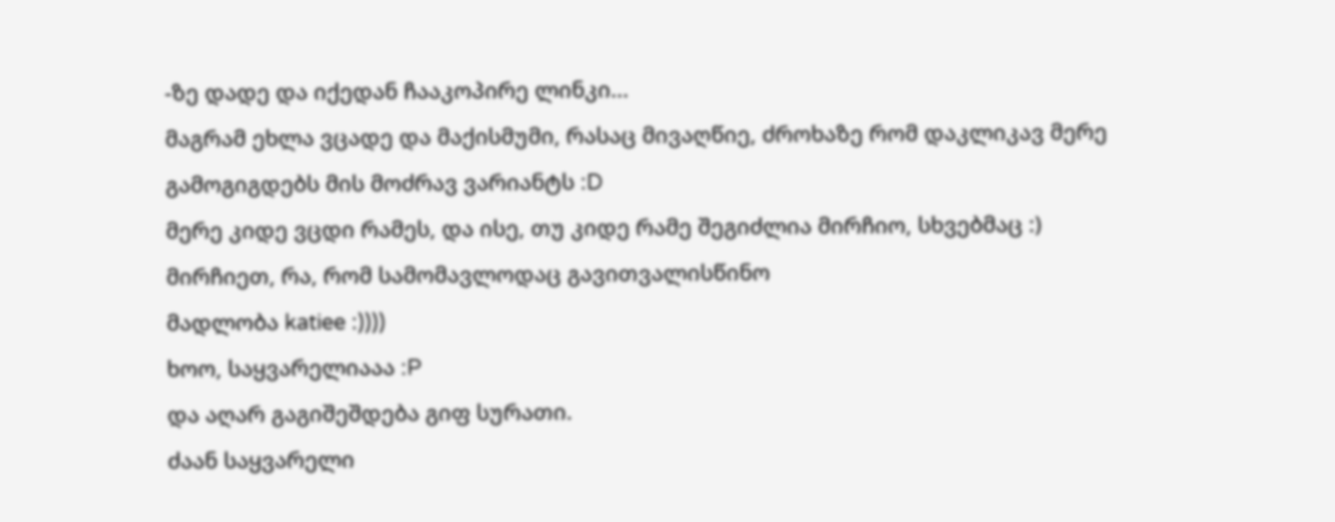-ზე დადე და იქედან ჩააკოპირე ლინკი...
მაგრამ ეხლა ვცადე და მაქისმუმი, რასაც მივაღწიე, ძროხაზე რომ დაკლიკავ მერე გამოგიგდებს მის მოძრავ ვარიანტს :D
მერე კიდე ვცდი რამეს, და ისე, თუ კიდე რამე შეგიძლია მირჩიო, სხვებმაც :) მირჩიეთ, რა, რომ სამომავლოდაც გავითვალისწინო
მადლობა katiee :))))
ხოო, საყვარელიააა :P
და აღარ გაგიშეშდება გიფ სურათი.
ძაან საყვარელი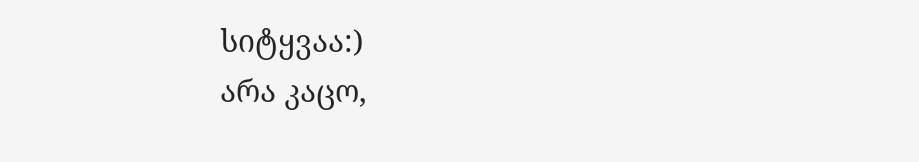სიტყვაა:)
არა კაცო,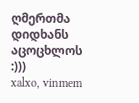ღმერთმა დიდხანს აცოცხლოს :)))
xalxo, vinmem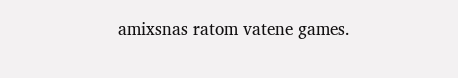amixsnas ratom vatene games.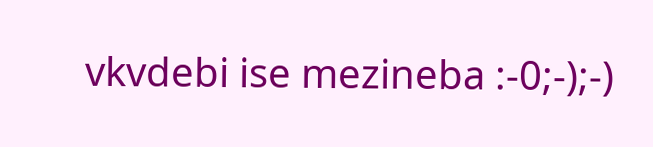vkvdebi ise mezineba :-0;-);-)